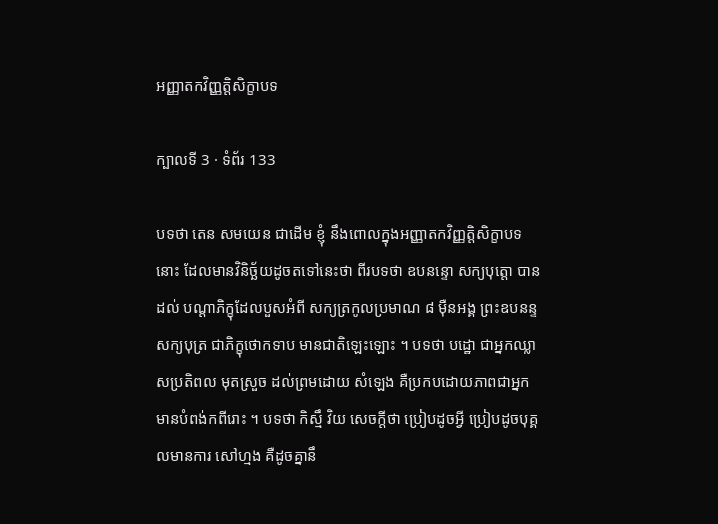អញ្ញាតកវិញ្ញត្តិសិក្ខាបទ

ក្បាលទី 3 · ទំព័រ 133

បទថា តេន សមយេន ជាដើម ខ្ញុំ នឹងពោលក្នុងអញ្ញាតកវិញ្ញត្តិសិក្ខាបទនោះ ដែលមានវិនិច្ឆ័យដូចតទៅនេះថា ពីរបទថា ឧបនន្ទោ សក្យបុត្តោ បានដល់ បណ្តាភិក្ខុដែលបួសអំពី សក្យត្រកូលប្រមាណ ៨ ម៉ឺនអង្គ ព្រះឧបនន្ទសក្យបុត្រ ជាភិក្ខុថោកទាប មានជាតិឡេះឡោះ ។ បទថា បដ្ឋោ ជាអ្នកឈ្លាសប្រតិពល មុតស្រួច ដល់ព្រមដោយ សំឡេង គឺប្រកបដោយភាពជាអ្នកមានបំពង់កពីរោះ ។ បទថា កិស្មឹ វិយ សេចក្តីថា ប្រៀបដូចអ្វី ប្រៀបដូចបុគ្គលមានការ សៅហ្មង គឺដូចគ្នានឹ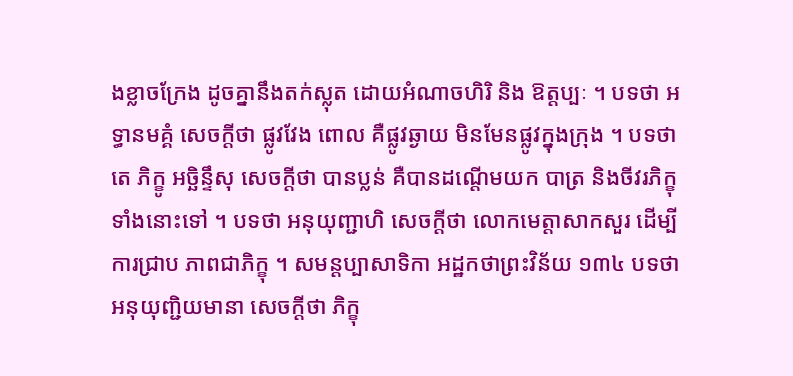ងខ្លាចក្រែង ដូចគ្នានឹងតក់ស្លុត ដោយអំណាចហិរិ និង ឱត្តប្បៈ ។ បទថា អទ្ធានមគ្គំ សេចក្តីថា ផ្លូវវែង ពោល គឺផ្លូវឆ្ងាយ មិនមែនផ្លូវក្នុងក្រុង ។ បទថា តេ ភិក្ខូ អច្ឆិន្ទឹសុ សេចក្តីថា បានប្លន់ គឺបានដណ្តើមយក បាត្រ និងចីវរភិក្ខុទាំងនោះទៅ ។ បទថា អនុយុញ្ជាហិ សេចក្តីថា លោកមេត្តាសាកសួរ ដើម្បីការជ្រាប ភាពជាភិក្ខុ ។ សមន្តប្បាសាទិកា អដ្ឋកថាព្រះវិន័យ ១៣៤ បទថា អនុយុញ្ជិយមានា សេចក្តីថា ភិក្ខុ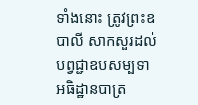ទាំងនោះ ត្រូវព្រះឧបាលី សាកសួរដល់បព្វជ្ជាឧបសម្បទា អធិដ្ឋានបាត្រ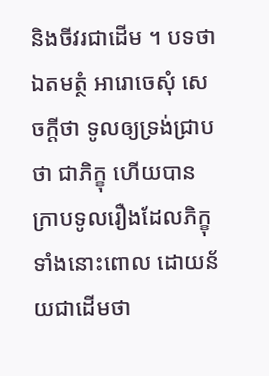និងចីវរជាដើម ។ បទថា ឯតមត្ថំ អារោចេសុំ សេចក្តីថា ទូលឲ្យទ្រង់ជ្រាបថា ជាភិក្ខុ ហើយបានក្រាបទូលរឿងដែលភិក្ខុទាំងនោះពោល ដោយន័យជាដើមថា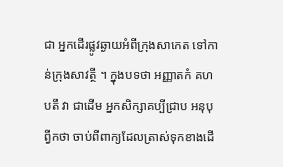ជា អ្នកដើរផ្លូវឆ្ងាយអំពីក្រុងសាកេត ទៅកាន់ក្រុងសាវត្ថី ។ ក្នុងបទថា អញ្ញាតកំ គហបតឹ វា ជាដើម អ្នកសិក្សាគប្បីជ្រាប អនុបុព្វីកថា ចាប់ពីពាក្យដែលត្រាស់ទុកខាងដើ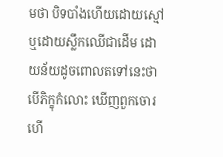មថា បិទបាំងហើយដោយស្មៅ ឬដោយស្លឹកឈើជាដើម ដោយន័យដូចពោលតទៅនេះថា បើភិក្ខុកំលោះ ឃើញពួកចោរហើ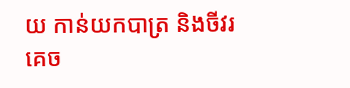យ កាន់យកបាត្រ និងចីវរគេច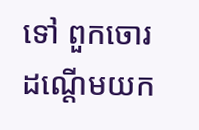ទៅ ពួកចោរដណ្តើមយក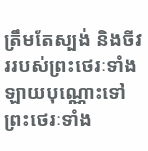ត្រឹមតែស្បង់ និងចីវររបស់ព្រះថេរៈទាំងឡាយបុណ្ណោះទៅ ព្រះថេរៈទាំង